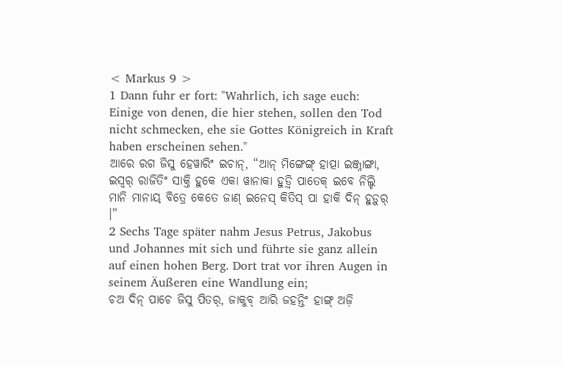< Markus 9 >
1 Dann fuhr er fort: "Wahrlich, ich sage euch: Einige von denen, die hier stehen, sollen den Tod nicht schmecken, ehe sie Gottes Königreich in Kraft haben erscheinen sehen."
ଆରେ ରଗ ଜିସୁ ହେୱାରିଂ ଇଚାନ୍, “ଆନ୍ ମିଙ୍ଗେଙ୍ଗ୍ ହାତ୍ପା ଇଞ୍ଜ୍ନାଙ୍ଗା, ଇସ୍ୱର୍ ରାଜିତିଂ ସାକ୍ତି ହୁକେ ଏକା ୱାନାକା ହୁଡ଼୍ୱି ପାତେକ୍ ଇବେ ନିଲ୍ଚି ମାନି ମାନାୟ୍ ବିତ୍ରେ କେତେ ଜାଣ୍ ଇନେସ୍ କିତିସ୍ ପା ହାକି ଦିନ୍ ହୁଡ଼ୁର୍ ।”
2 Sechs Tage später nahm Jesus Petrus, Jakobus und Johannes mit sich und führte sie ganz allein auf einen hohen Berg. Dort trat vor ihren Augen in seinem Äußeren eine Wandlung ein;
ଚଅ ଦିନ୍ ପାଚେ ଜିସୁ ପିତର୍, ଜାକୁବ୍ ଆରି ଜହନ୍ତିଂ ହାଙ୍ଗ୍ ଅଜ଼ି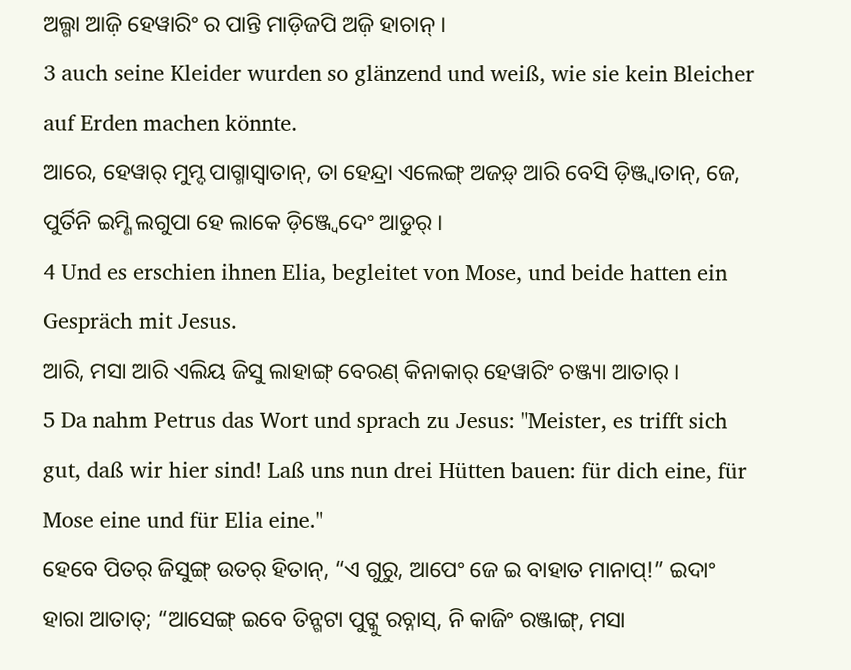ଅଲ୍ଗା ଆଜ଼ି ହେୱାରିଂ ର ପାନ୍ତି ମାଡ଼ିଜପି ଅଜ଼ି ହାଚାନ୍ ।
3 auch seine Kleider wurden so glänzend und weiß, wie sie kein Bleicher auf Erden machen könnte.
ଆରେ, ହେୱାର୍ ମୁମ୍ଦ ପାଗ୍ମାସ୍ବାତାନ୍, ତା ହେନ୍ଦ୍ରା ଏଲେଙ୍ଗ୍ ଅଜଡ଼୍ ଆରି ବେସି ଡ଼ିଞ୍ଜ୍ବାତାନ୍, ଜେ, ପୁର୍ତିନି ଇମ୍ଣି ଲଗୁପା ହେ ଲାକେ ଡ଼ିଞ୍ଜ୍ବେଦେଂ ଆଡୁର୍ ।
4 Und es erschien ihnen Elia, begleitet von Mose, und beide hatten ein Gespräch mit Jesus.
ଆରି, ମସା ଆରି ଏଲିୟ ଜିସୁ ଲାହାଙ୍ଗ୍ ବେରଣ୍ କିନାକାର୍ ହେୱାରିଂ ଚଞ୍ଜ୍ୟା ଆତାର୍ ।
5 Da nahm Petrus das Wort und sprach zu Jesus: "Meister, es trifft sich gut, daß wir hier sind! Laß uns nun drei Hütten bauen: für dich eine, für Mose eine und für Elia eine."
ହେବେ ପିତର୍ ଜିସୁଙ୍ଗ୍ ଉତର୍ ହିତାନ୍, “ଏ ଗୁରୁ, ଆପେଂ ଜେ ଇ ବାହାତ ମାନାପ୍!” ଇଦାଂ ହାରା ଆତାତ୍; “ଆସେଙ୍ଗ୍ ଇବେ ତିନ୍ଗଟା ପୁଟ୍କୁ ରଚ୍ନାସ୍, ନି କାଜିଂ ରଞ୍ଜାଙ୍ଗ୍, ମସା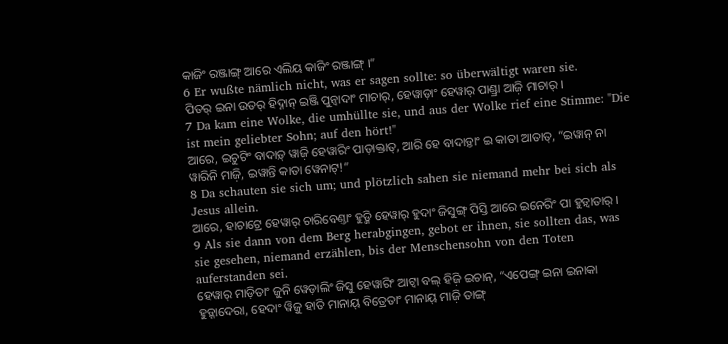କାଜିଂ ରଞ୍ଜାଙ୍ଗ୍ ଆରେ ଏଲିୟ କାଜିଂ ରଞ୍ଜାଙ୍ଗ୍ ।”
6 Er wußte nämlich nicht, was er sagen sollte: so überwältigt waren sie.
ପିତର୍ ଇନା ଉତର୍ ହିଦ୍ନାନ୍ ଇଞ୍ଜି ପୁନ୍ୱାଦାଂ ମାଚାର୍, ହେୱାଡ଼ାଂ ହେୱାର୍ ପାଣ୍ଡ୍ରା ଆଜ଼ି ମାଚାର୍ ।
7 Da kam eine Wolke, die umhüllte sie, und aus der Wolke rief eine Stimme: "Die ist mein geliebter Sohn; auf den hört!"
ଆରେ, ଇଚୁଟିଂ ବାଦାଡ଼୍ ୱାଜ଼ି ହେୱାରିଂ ପାଡ଼ାକ୍ତାତ୍, ଆରି ହେ ବାଦାଡ଼୍ତାଂ ଇ କାତା ଆତାତ୍, “ଇୱାନ୍ ନା ୱାରିନି ମାଜ଼ି, ଇୱାନ୍ତି କାତା ୱେନାଟ୍!”
8 Da schauten sie sich um; und plötzlich sahen sie niemand mehr bei sich als Jesus allein.
ଆରେ, ହାଚାଟ୍ରେ ହେୱାର୍ ଚାରିବେଣ୍ତାଂ ହୁଡ଼୍ଜି ହେୱାର୍ ହୁଦାଂ ଜିସୁଙ୍ଗ୍ ପିସ୍ତି ଆରେ ଇନେରିଂ ପା ହୁଡ଼୍ୱାତାର୍ ।
9 Als sie dann von dem Berg herabgingen, gebot er ihnen, sie sollten das, was sie gesehen, niemand erzählen, bis der Menschensohn von den Toten auferstanden sei.
ହେୱାର୍ ମାଡ଼ିତାଂ ଜୁନି ୱେଡ଼ାଲିଂ ଜିସୁ ହେୱାରିଂ ଆଟ୍ୱା ବଲ୍ ହିଜ଼ି ଇଚାନ୍, “ଏପେଙ୍ଗ୍ ଇନା ଇନାକା ହୁଡ଼୍ନାଦେରା, ହେଦାଂ ୱିଜ଼ୁ ହାତି ମାନାୟ୍ ବିତ୍ରେତାଂ ମାନାୟ୍ ମାଜ଼ି ତାଙ୍ଗ୍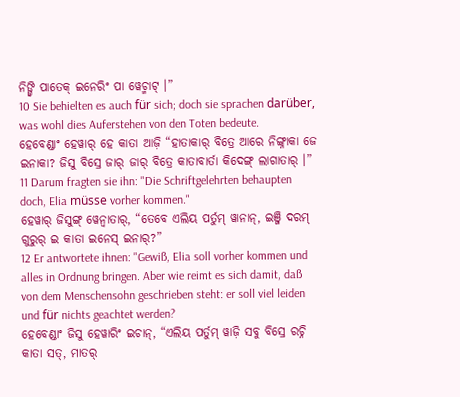ନିଙ୍ଗ୍ୱି ପାତେକ୍ ଇନେରିଂ ପା ୱେଚ୍ମାଟ୍ ।”
10 Sie behielten es auch für sich; doch sie sprachen darüber, was wohl dies Auferstehen von den Toten bedeute.
ହେବେଣ୍ଡାଂ ହେୱାର୍ ହେ କାତା ଆଜ଼ି “ହାତାକାର୍ ବିତ୍ରେ ଆରେ ନିଙ୍ଗ୍ନାକା ଜେ ଇନାକା? ଜିସୁ ବିସ୍ରେ ଜାର୍ ଜାର୍ ବିତ୍ରେ କାତାବାର୍ତା କିଦେଙ୍ଗ୍ ଲାଗାତାର୍ ।”
11 Darum fragten sie ihn: "Die Schriftgelehrten behaupten doch, Elia müsse vorher kommen."
ହେୱାର୍ ଜିସୁଙ୍ଗ୍ ୱେନ୍ବାତାର୍, “ତେବେ ଏଲିୟ ପର୍ତୁମ୍ ୱାନାନ୍, ଇଞ୍ଜି ଦରମ୍ ଗୁରୁର୍ ଇ କାତା ଇନେସ୍ ଇନାର୍?”
12 Er antwortete ihnen: "Gewiß, Elia soll vorher kommen und alles in Ordnung bringen. Aber wie reimt es sich damit, daß von dem Menschensohn geschrieben steht: er soll viel leiden und für nichts geachtet werden?
ହେବେଣ୍ଡାଂ ଜିସୁ ହେୱାରିଂ ଇଚାନ୍, “ଏଲିୟ ପର୍ତୁମ୍ ୱାଜ଼ି ସବୁ ବିସ୍ରେ ରଚ୍ନି କାତା ସତ୍, ମାତର୍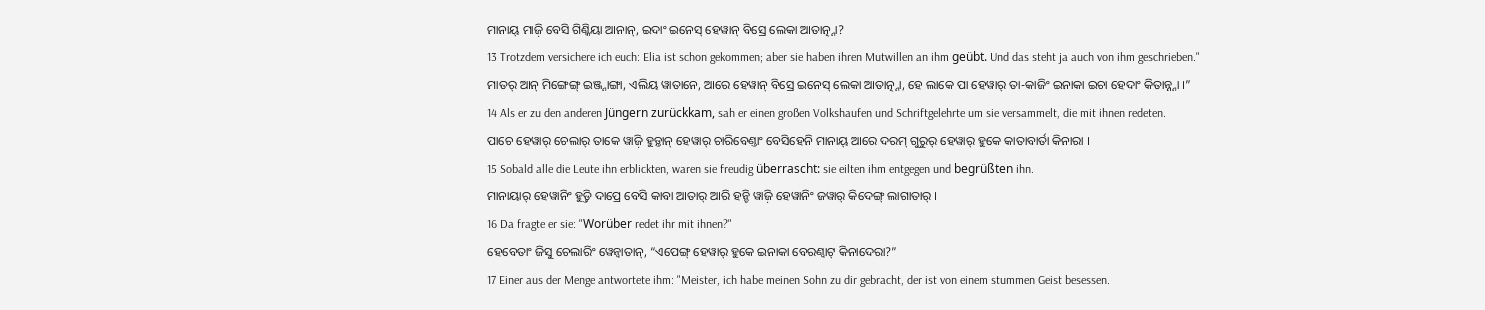ମାନାୟ୍ ମାଜ଼ି ବେସି ଗିଣ୍କିୟା ଆନାନ୍, ଇଦାଂ ଇନେସ୍ ହେୱାନ୍ ବିସ୍ରେ ଲେକା ଆତାତ୍ନ୍ନା?
13 Trotzdem versichere ich euch: Elia ist schon gekommen; aber sie haben ihren Mutwillen an ihm geübt. Und das steht ja auch von ihm geschrieben."
ମାତର୍ ଆନ୍ ମିଙ୍ଗେଙ୍ଗ୍ ଇଞ୍ଜ୍ନାଙ୍ଗା, ଏଲିୟ ୱାତାନେ, ଆରେ ହେୱାନ୍ ବିସ୍ରେ ଇନେସ୍ ଲେକା ଆତାତ୍ନ୍ନା, ହେ ଲାକେ ପା ହେୱାର୍ ତା-କାଜିଂ ଇନାକା ଇଚା ହେଦାଂ କିତାନ୍ନ୍ନା ।”
14 Als er zu den anderen Jüngern zurückkam, sah er einen großen Volkshaufen und Schriftgelehrte um sie versammelt, die mit ihnen redeten.
ପାଚେ ହେୱାର୍ ଚେଲାର୍ ତାକେ ୱାଜ଼ି ହୁଡ଼୍ତାନ୍ ହେୱାର୍ ଚାରିବେଣ୍ତାଂ ବେସିହେନି ମାନାୟ୍ ଆରେ ଦରମ୍ ଗୁରୁର୍ ହେୱାର୍ ହୁକେ କାତାବାର୍ତା କିନାରା ।
15 Sobald alle die Leute ihn erblickten, waren sie freudig überrascht: sie eilten ihm entgegen und begrüßten ihn.
ମାନାୟାର୍ ହେୱାନିଂ ହୁଡ଼୍ତି ଦାପ୍ରେ ବେସି କାବା ଆତାର୍ ଆରି ହନ୍ଚି ୱାଜ଼ି ହେୱାନିଂ ଜୱାର୍ କିଦେଙ୍ଗ୍ ଲାଗାତାର୍ ।
16 Da fragte er sie: "Worüber redet ihr mit ihnen?"
ହେବେତାଂ ଜିସୁ ଚେଲାରିଂ ୱେନ୍ବାତାନ୍, “ଏପେଙ୍ଗ୍ ହେୱାର୍ ହୁକେ ଇନାକା ବେରଣ୍ବାଟ୍ କିନାଦେରା?”
17 Einer aus der Menge antwortete ihm: "Meister, ich habe meinen Sohn zu dir gebracht, der ist von einem stummen Geist besessen.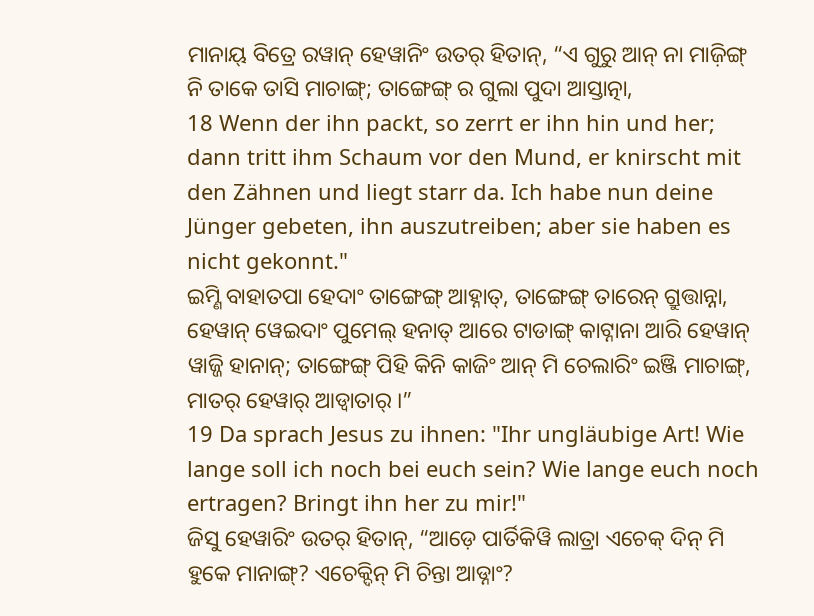ମାନାୟ୍ ବିତ୍ରେ ରୱାନ୍ ହେୱାନିଂ ଉତର୍ ହିତାନ୍, “ଏ ଗୁରୁ ଆନ୍ ନା ମାଜ଼ିଙ୍ଗ୍ ନି ତାକେ ତାସି ମାଚାଙ୍ଗ୍; ତାଙ୍ଗେଙ୍ଗ୍ ର ଗୁଲା ପୁଦା ଆସ୍ତାତ୍ନା,
18 Wenn der ihn packt, so zerrt er ihn hin und her; dann tritt ihm Schaum vor den Mund, er knirscht mit den Zähnen und liegt starr da. Ich habe nun deine Jünger gebeten, ihn auszutreiben; aber sie haben es nicht gekonnt."
ଇମ୍ଣି ବାହାତପା ହେଦାଂ ତାଙ୍ଗେଙ୍ଗ୍ ଆହ୍ନାତ୍, ତାଙ୍ଗେଙ୍ଗ୍ ତାରେନ୍ ଗ୍ରୁତ୍ତାନ୍ନା, ହେୱାନ୍ ୱେଇଦାଂ ପୁମେଲ୍ ହନାତ୍ ଆରେ ଟାଡାଙ୍ଗ୍ କାଟ୍ନାନା ଆରି ହେୱାନ୍ ୱାଜ୍ଜି ହାନାନ୍; ତାଙ୍ଗେଙ୍ଗ୍ ପିହି କିନି କାଜିଂ ଆନ୍ ମି ଚେଲାରିଂ ଇଞ୍ଜି ମାଚାଙ୍ଗ୍, ମାତର୍ ହେୱାର୍ ଆଡ୍ୱାତାର୍ ।”
19 Da sprach Jesus zu ihnen: "Ihr ungläubige Art! Wie lange soll ich noch bei euch sein? Wie lange euch noch ertragen? Bringt ihn her zu mir!"
ଜିସୁ ହେୱାରିଂ ଉତର୍ ହିତାନ୍, “ଆଡ଼େ ପାର୍ତିକିୱି ଲାତ୍ରା ଏଚେକ୍ ଦିନ୍ ମି ହୁକେ ମାନାଙ୍ଗ୍? ଏଚେକ୍ଦିନ୍ ମି ଚିନ୍ତା ଆଡ୍ନାଂ?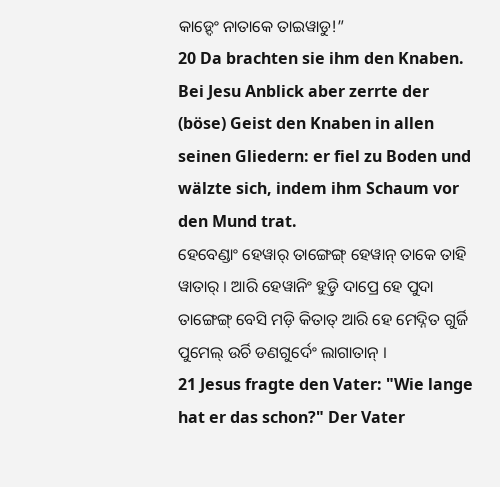କାଡ଼୍ଦେଂ ନାତାକେ ତାଇୱାଡୁ!”
20 Da brachten sie ihm den Knaben. Bei Jesu Anblick aber zerrte der (böse) Geist den Knaben in allen seinen Gliedern: er fiel zu Boden und wälzte sich, indem ihm Schaum vor den Mund trat.
ହେବେଣ୍ଡାଂ ହେୱାର୍ ତାଙ୍ଗେଙ୍ଗ୍ ହେୱାନ୍ ତାକେ ତାହି ୱାତାର୍ । ଆରି ହେୱାନିଂ ହୁଡ଼୍ତି ଦାପ୍ରେ ହେ ପୁଦା ତାଙ୍ଗେଙ୍ଗ୍ ବେସି ମଡ଼ି କିତାତ୍ ଆରି ହେ ମେଦ୍ନିତ ଗୁର୍ଜି ପୁମେଲ୍ ଉର୍ଚି ଡଣଗୁର୍ଦେଂ ଲାଗାତାନ୍ ।
21 Jesus fragte den Vater: "Wie lange hat er das schon?" Der Vater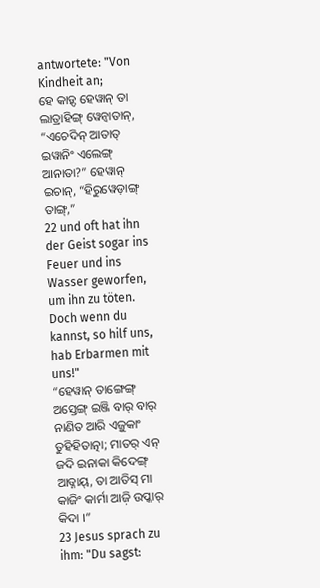antwortete: "Von Kindheit an;
ହେ କାଡ଼୍ଦ ହେୱାନ୍ ତା ଲାତ୍ରାହିଙ୍ଗ୍ ୱେନ୍ବାତାନ୍, “ଏଚେଦିନ୍ ଆତାତ୍ ଇୱାନିଂ ଏଲେଙ୍ଗ୍ ଆନାତା?” ହେୱାନ୍ ଇଚାନ୍, “ହିରୁୱେଡ଼ାଙ୍ଗ୍ ତାଙ୍ଗ୍,”
22 und oft hat ihn der Geist sogar ins Feuer und ins Wasser geworfen, um ihn zu töten. Doch wenn du kannst, so hilf uns, hab Erbarmen mit uns!"
“ହେୱାନ୍ ତାଙ୍ଗେଙ୍ଗ୍ ଅସ୍ତେଙ୍ଗ୍ ଇଞ୍ଜି ବାର୍ ବାର୍ ନାଣିତ ଆରି ଏଜ଼ୁକାଂ ତୁହିହିତାତ୍ନା; ମାତର୍ ଏନ୍ ଜଦି ଇନାକା କିଦେଙ୍ଗ୍ ଆଡ୍ନାୟ୍, ତା ଆତିସ୍ ମା କାଜିଂ କାର୍ମା ଆଜ଼ି ଉପ୍କାର୍ କିଦା ।”
23 Jesus sprach zu ihm: "Du sagst: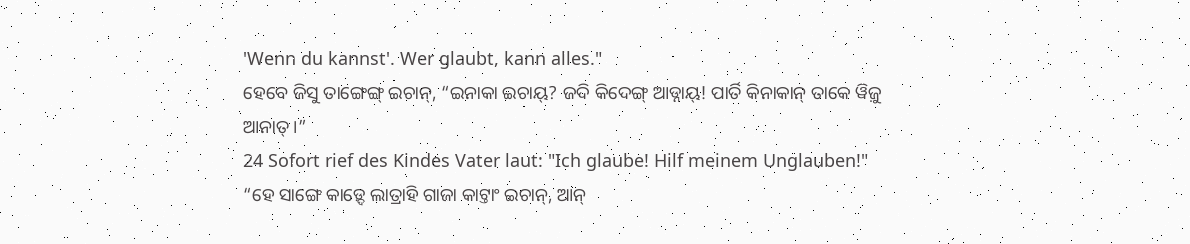'Wenn du kannst'. Wer glaubt, kann alles."
ହେବେ ଜିସୁ ତାଙ୍ଗେଙ୍ଗ୍ ଇଚାନ୍, “ଇନାକା ଇଚାୟ୍? ଜଦି କିଦେଙ୍ଗ୍ ଆଡ୍ନାୟ୍! ପାର୍ତି କିନାକାନ୍ ତାକେ ୱିଜ଼ୁ ଆନାତ୍ ।”
24 Sofort rief des Kindes Vater laut: "Ich glaube! Hilf meinem Unglauben!"
“ହେ ସାଙ୍ଗେ କାଡ଼୍ଦେ ଲାତ୍ରାହି ଗାଜା କାଟ୍ତାଂ ଇଚାନ୍, ଆନ୍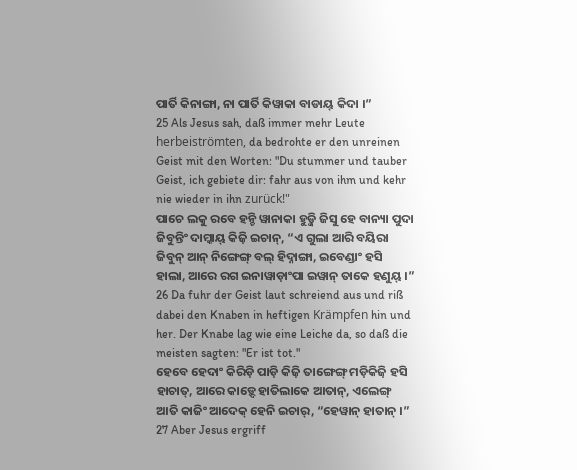ପାର୍ତି କିନାଙ୍ଗା, ନା ପାର୍ତି କିୱାକା ବାଡାୟ୍ କିଦା ।”
25 Als Jesus sah, daß immer mehr Leute herbeiströmten, da bedrohte er den unreinen Geist mit den Worten: "Du stummer und tauber Geist, ich gebiete dir: fahr aus von ihm und kehr nie wieder in ihn zurück!"
ପାଚେ ଲକୁ ରବେ ହନ୍ଚି ୱାନାକା ହୁଡ଼୍ଜି ଜିସୁ ହେ ବାନ୍ୟା ପୁଦା ଜିବୁନ୍ତିଂ ଦାମ୍କାୟ୍ କିଜ଼ି ଇଚାନ୍, “ଏ ଗୁଲା ଆରି ବୟିରା ଜିବୁନ୍ ଆନ୍ ନିଙ୍ଗେଙ୍ଗ୍ ବଲ୍ ହିଦ୍ନାଙ୍ଗା, ଇବେଣ୍ଡାଂ ହସି ହାଲା, ଆରେ ରଗ ଇନାୱାଡ଼ାଂପା ଇୱାନ୍ ତାକେ ହଣୁୟ୍ ।”
26 Da fuhr der Geist laut schreiend aus und riß dabei den Knaben in heftigen Krämpfen hin und her. Der Knabe lag wie eine Leiche da, so daß die meisten sagten: "Er ist tot."
ହେବେ ହେଦାଂ କିରିଡ଼ି ପାଡ଼ି କିଜ଼ି ତାଙ୍ଗେଙ୍ଗ୍ ମଡ଼ିକିଜ଼ି ହସି ହାଚାତ୍, ଆରେ କାଡ଼୍ଦେ ହାତିଲାକେ ଆତାନ୍, ଏଲେଙ୍ଗ୍ ଆତି କାଜିଂ ଆଦେକ୍ ହେନି ଇଚାର୍, “ହେୱାନ୍ ହାତାନ୍ ।”
27 Aber Jesus ergriff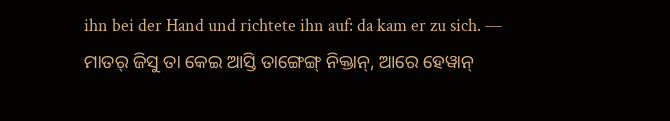ihn bei der Hand und richtete ihn auf: da kam er zu sich. —
ମାତର୍ ଜିସୁ ତା କେଇ ଆସ୍ତି ତାଙ୍ଗେଙ୍ଗ୍ ନିକ୍ତାନ୍, ଆରେ ହେୱାନ୍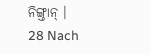ନିଙ୍ଗ୍ତାନ୍ ।
28 Nach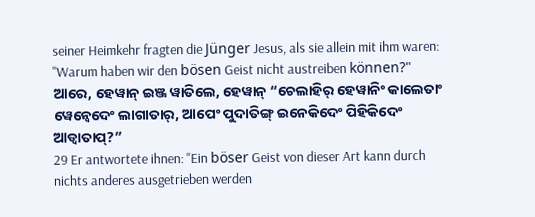seiner Heimkehr fragten die Jünger Jesus, als sie allein mit ihm waren: "Warum haben wir den bösen Geist nicht austreiben können?"
ଆରେ, ହେୱାନ୍ ଇଞ୍ଜ ୱାତିଲେ, ହେୱାନ୍ “ଚେଲାହିର୍ ହେୱାନିଂ କାଲେତାଂ ୱେନ୍ବେଦେଂ ଲାଗାତାର୍, ଆପେଂ ପୁଦାତିଙ୍ଗ୍ ଇନେକିଦେଂ ପିହିକିଦେଂ ଆଡ୍ୱାତାପ୍?”
29 Er antwortete ihnen: "Ein böser Geist von dieser Art kann durch nichts anderes ausgetrieben werden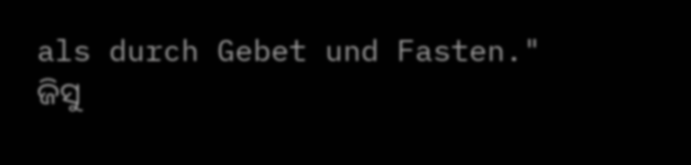als durch Gebet und Fasten."
ଜିସୁ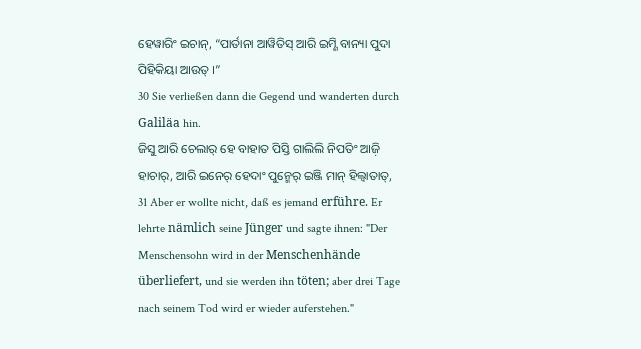ହେୱାରିଂ ଇଚାନ୍, “ପାର୍ତାନା ଆୱିତିସ୍ ଆରି ଇମ୍ଣି ବାନ୍ୟା ପୁଦା ପିହିକିୟା ଆଉତ୍ ।”
30 Sie verließen dann die Gegend und wanderten durch Galiläa hin.
ଜିସୁ ଆରି ଚେଲାର୍ ହେ ବାହାତ ପିସ୍ତି ଗାଲିଲି ନିପତିଂ ଆଜ଼ି ହାଚାର୍, ଆରି ଇନେର୍ ହେଦାଂ ପୁନ୍ମେର୍ ଇଞ୍ଜି ମାନ୍ ହିଲ୍ୱାତାତ୍,
31 Aber er wollte nicht, daß es jemand erführe. Er lehrte nämlich seine Jünger und sagte ihnen: "Der Menschensohn wird in der Menschenhände überliefert, und sie werden ihn töten; aber drei Tage nach seinem Tod wird er wieder auferstehen."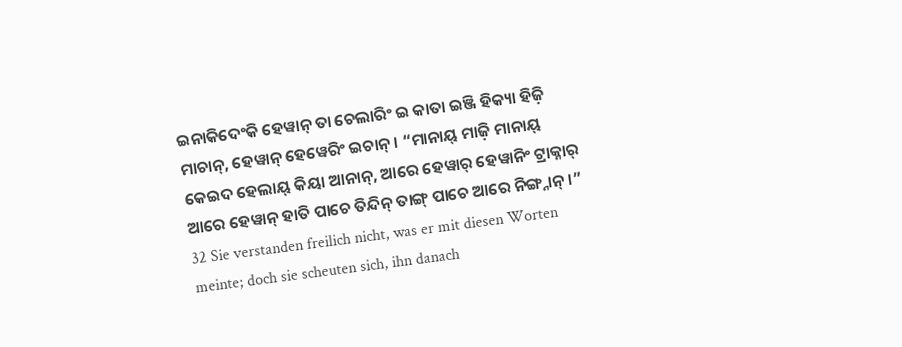ଇନାକିଦେଂକି ହେୱାନ୍ ତା ଚେଲାରିଂ ଇ କାତା ଇଞ୍ଜି ହିକ୍ୟା ହିଜ଼ି ମାଚାନ୍, ହେୱାନ୍ ହେୱେରିଂ ଇଚାନ୍ । “ମାନାୟ୍ ମାଜ଼ି ମାନାୟ୍ କେଇଦ ହେଲାୟ୍ କିୟା ଆନାନ୍, ଆରେ ହେୱାର୍ ହେୱାନିଂ ଟ୍ରାକ୍ନାର୍ ଆରେ ହେୱାନ୍ ହାତି ପାଚେ ତିନ୍ଦିନ୍ ତାଙ୍ଗ୍ ପାଚେ ଆରେ ନିଙ୍ଗ୍ନାନ୍ ।”
32 Sie verstanden freilich nicht, was er mit diesen Worten meinte; doch sie scheuten sich, ihn danach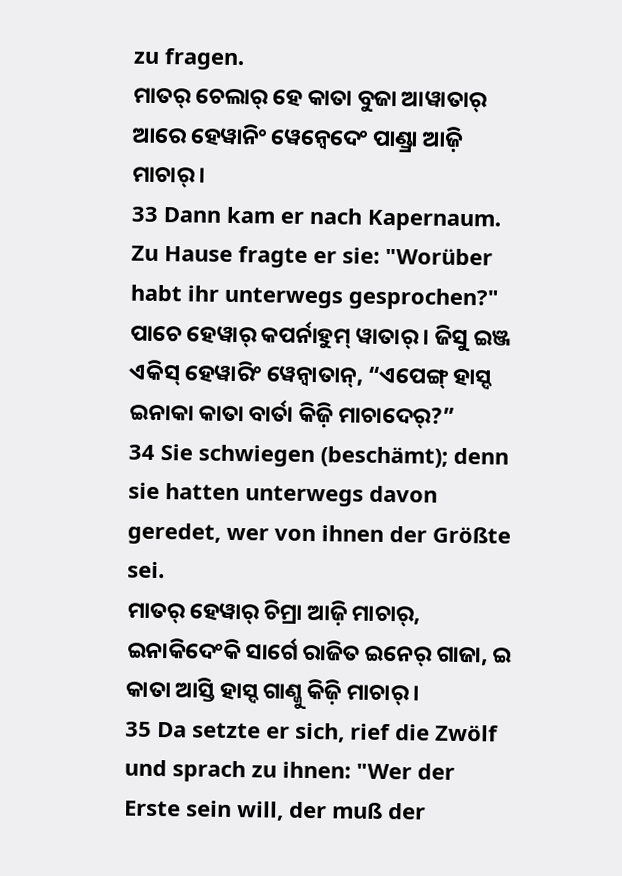zu fragen.
ମାତର୍ ଚେଲାର୍ ହେ କାତା ବୁଜା ଆୱାତାର୍ ଆରେ ହେୱାନିଂ ୱେନ୍ବେଦେଂ ପାଣ୍ଡ୍ରା ଆଜ଼ି ମାଚାର୍ ।
33 Dann kam er nach Kapernaum. Zu Hause fragte er sie: "Worüber habt ihr unterwegs gesprochen?"
ପାଚେ ହେୱାର୍ କପର୍ନାହୁମ୍ ୱାତାର୍ । ଜିସୁ ଇଞ୍ଜ ଏକିସ୍ ହେୱାରିଂ ୱେନ୍ବାତାନ୍, “ଏପେଙ୍ଗ୍ ହାସ୍ଦ ଇନାକା କାତା ବାର୍ତା କିଜ଼ି ମାଚାଦେର୍?”
34 Sie schwiegen (beschämt); denn sie hatten unterwegs davon geredet, wer von ihnen der Größte sei.
ମାତର୍ ହେୱାର୍ ଚିମ୍ରା ଆଜ଼ି ମାଚାର୍, ଇନାକିଦେଂକି ସାର୍ଗେ ରାଜିତ ଇନେର୍ ଗାଜା, ଇ କାତା ଆସ୍ତି ହାସ୍ଦ ଗାଣ୍ଜୁ କିଜ଼ି ମାଚାର୍ ।
35 Da setzte er sich, rief die Zwölf und sprach zu ihnen: "Wer der Erste sein will, der muß der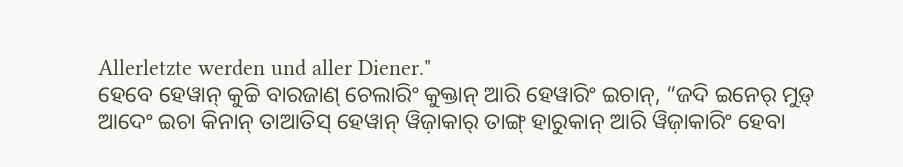Allerletzte werden und aller Diener."
ହେବେ ହେୱାନ୍ କୁଚ୍ଚି ବାରଜାଣ୍ ଚେଲାରିଂ କୁକ୍ତାନ୍ ଆରି ହେୱାରିଂ ଇଚାନ୍, “ଜଦି ଇନେର୍ ମୁଡ଼୍ ଆଦେଂ ଇଚା କିନାନ୍ ତାଆତିସ୍ ହେୱାନ୍ ୱିଜ଼ାକାର୍ ତାଙ୍ଗ୍ ହାରୁକାନ୍ ଆରି ୱିଜ଼ାକାରିଂ ହେବା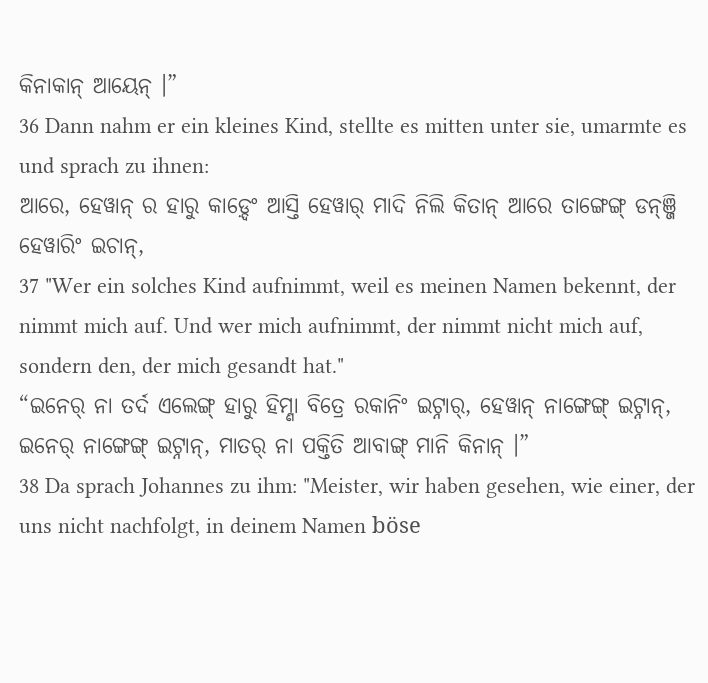କିନାକାନ୍ ଆୟେନ୍ ।”
36 Dann nahm er ein kleines Kind, stellte es mitten unter sie, umarmte es und sprach zu ihnen:
ଆରେ, ହେୱାନ୍ ର ହାରୁ କାଡ଼୍ଦେଂ ଆସ୍ତି ହେୱାର୍ ମାଦି ନିଲି କିତାନ୍ ଆରେ ତାଙ୍ଗେଙ୍ଗ୍ ଡନ୍ଞ୍ଜି ହେୱାରିଂ ଇଚାନ୍,
37 "Wer ein solches Kind aufnimmt, weil es meinen Namen bekennt, der nimmt mich auf. Und wer mich aufnimmt, der nimmt nicht mich auf, sondern den, der mich gesandt hat."
“ଇନେର୍ ନା ତର୍ଦ ଏଲେଙ୍ଗ୍ ହାରୁ ହିମ୍ଣା ବିତ୍ରେ ରକାନିଂ ଇଟ୍ନାର୍, ହେୱାନ୍ ନାଙ୍ଗେଙ୍ଗ୍ ଇଟ୍ନାନ୍, ଇନେର୍ ନାଙ୍ଗେଙ୍ଗ୍ ଇଟ୍ନାନ୍, ମାତର୍ ନା ପକ୍ତିତି ଆବାଙ୍ଗ୍ ମାନି କିନାନ୍ ।”
38 Da sprach Johannes zu ihm: "Meister, wir haben gesehen, wie einer, der uns nicht nachfolgt, in deinem Namen böse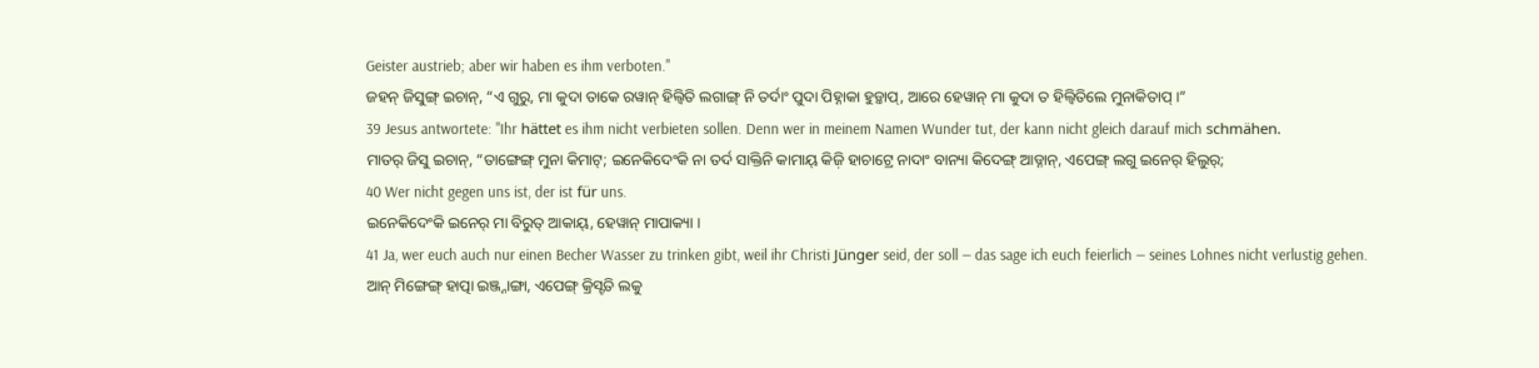Geister austrieb; aber wir haben es ihm verboten."
ଜହନ୍ ଜିସୁଙ୍ଗ୍ ଇଚାନ୍, “ଏ ଗୁରୁ, ମା କୁଦା ତାକେ ରୱାନ୍ ହିଲ୍ୱିତି ଲଗାଙ୍ଗ୍ ନି ତର୍ଦାଂ ପୁଦା ପିହ୍ନାକା ହୁଡ଼୍ତାପ୍, ଆରେ ହେୱାନ୍ ମା କୁଦା ତ ହିଲ୍ୱିତିଲେ ମୁନାକିତାପ୍ ।”
39 Jesus antwortete: "Ihr hättet es ihm nicht verbieten sollen. Denn wer in meinem Namen Wunder tut, der kann nicht gleich darauf mich schmähen.
ମାତର୍ ଜିସୁ ଇଚାନ୍, “ତାଙ୍ଗେଙ୍ଗ୍ ମୁନା କିମାଟ୍; ଇନେକିଦେଂକି ନା ତର୍ଦ ସାକ୍ତିନି କାମାୟ୍ କିଜ଼ି ହାଚାଟ୍ରେ ନାଦାଂ ବାନ୍ୟା କିଦେଙ୍ଗ୍ ଆଡ୍ନାନ୍, ଏପେଙ୍ଗ୍ ଲଗୁ ଇନେର୍ ହିଲୁର୍;
40 Wer nicht gegen uns ist, der ist für uns.
ଇନେକିଦେଂକି ଇନେର୍ ମା ବିରୁତ୍ ଆକାୟ୍, ହେୱାନ୍ ମାପାକ୍ୟା ।
41 Ja, wer euch auch nur einen Becher Wasser zu trinken gibt, weil ihr Christi Jünger seid, der soll — das sage ich euch feierlich — seines Lohnes nicht verlustig gehen.
ଆନ୍ ମିଙ୍ଗେଙ୍ଗ୍ ହାତ୍ପା ଇଞ୍ଜ୍ନାଙ୍ଗା, ଏପେଙ୍ଗ୍ କ୍ରିସ୍ଟତି ଲକୁ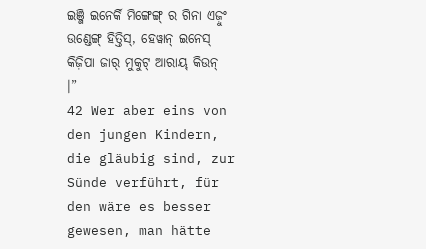ଇଞ୍ଜି ଇନେର୍କି ମିଙ୍ଗେଙ୍ଗ୍ ର ଗିନା ଏଜ଼ୁଂ ଉଣ୍ଡେଙ୍ଗ୍ ହିତ୍ତିସ୍, ହେୱାନ୍ ଇନେସ୍ କିଜ଼ିପା ଜାର୍ ମୁକୁଟ୍ ଆରାୟ୍ କିଉନ୍ ।”
42 Wer aber eins von den jungen Kindern, die gläubig sind, zur Sünde verführt, für den wäre es besser gewesen, man hätte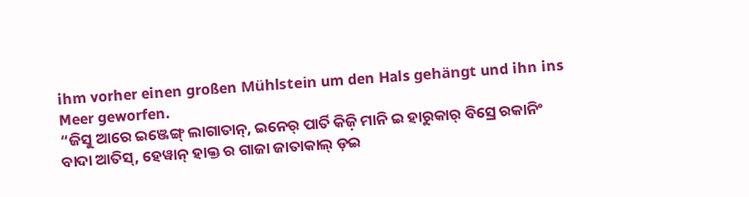ihm vorher einen großen Mühlstein um den Hals gehängt und ihn ins Meer geworfen.
“ଜିସୁ ଆରେ ଇଞ୍ଜେଙ୍ଗ୍ ଲାଗାତାନ୍, ଇନେର୍ ପାର୍ତି କିଜ଼ି ମାନି ଇ ହାରୁକାର୍ ବିସ୍ରେ ରକାନିଂ ବାଦା ଆତିସ୍, ହେୱାନ୍ ହାକ୍ତ ର ଗାଜା ଜାତାକାଲ୍ ଡ଼ଇ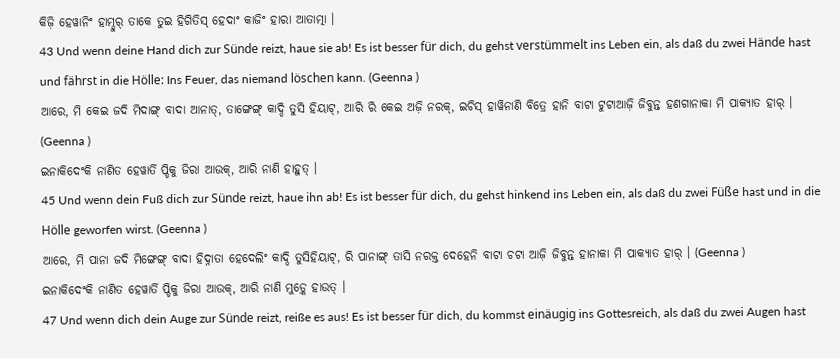କିଜ଼ି ହେୱାନିଂ ହାମ୍ଦୁର୍ ତାକେ ତୁଇ ହିଗିତିସ୍ ହେଦାଂ କାଜିଂ ହାରା ଆତାତ୍ମା ।
43 Und wenn deine Hand dich zur Sünde reizt, haue sie ab! Es ist besser für dich, du gehst verstümmelt ins Leben ein, als daß du zwei Hände hast und fährst in die Hölle: Ins Feuer, das niemand löschen kann. (Geenna )
ଆରେ, ମି କେଇ ଜଦି ମିଦାଙ୍ଗ୍ ବାଦା ଆନାତ୍, ତାଙ୍ଗେଙ୍ଗ୍ କାଦ୍ଦି ତୁସି ହିୟାଟ୍, ଆରି ରି କେଇ ଅଜ଼ି ନରକ୍, ଇଚିସ୍ ହାୱିନାଣି ବିତ୍ରେ ହାନି ବାଟା ଟୁଟାଆଜ଼ି ଜିବୁନ୍ତ ହଣଗାନାକା ମି ପାକ୍ୟାତ ହାର୍ । (Geenna )
ଇନାକିଦେଂକି ନାଣିତ ହେୱାର୍ତି ପ୍ଡିକୁ ଜିରା ଆଉକ୍, ଆରି ନାଣି ହାହୁତ୍ ।
45 Und wenn dein Fuß dich zur Sünde reizt, haue ihn ab! Es ist besser für dich, du gehst hinkend ins Leben ein, als daß du zwei Füße hast und in die Hölle geworfen wirst. (Geenna )
ଆରେ, ମି ପାନା ଜଦି ମିଙ୍ଗେଙ୍ଗ୍ ବାଦା ହିଦ୍ନାତା ହେଦେଲିଂ କାଦ୍ଦି ତୁସିହିୟାଟ୍, ରି ପାନାଙ୍ଗ୍ ତାସି ନରକ୍ତ ଦେହେନି ବାଟା ଚଟା ଆଜ଼ି ଜିବୁନ୍ତ ହାନାକା ମି ପାକ୍ୟାତ ହାର୍ । (Geenna )
ଇନାକିଦେଂକି ନାଣିତ ହେୱାର୍ତି ପ୍ଡିକୁ ଜିରା ଆଉକ୍, ଆରି ନାଣି ମୁଡ଼୍କେ ହାଉତ୍ ।
47 Und wenn dich dein Auge zur Sünde reizt, reiße es aus! Es ist besser für dich, du kommst einäugig ins Gottesreich, als daß du zwei Augen hast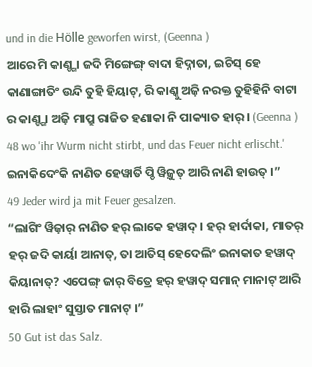und in die Hölle geworfen wirst, (Geenna )
ଆରେ ମି କାଣ୍ଙ୍ଗା ଜଦି ମିଙ୍ଗେଙ୍ଗ୍ ବାଦା ହିଦ୍ନାତା, ଇଚିସ୍ ହେ କାଣାଙ୍ଗାତିଂ ଉନ୍ଦି ତୁହି ହିୟାଟ୍, ରି କାଣ୍କୁ ଅଜ଼ି ନରକ୍ତ ତୁହିହିନି ବାଟା ର କାଣ୍ଙ୍ଗା ଅଜ଼ି ମାପ୍ରୁ ରାଜିତ ହଣାକା ନି ପାକ୍ୟାତ ହାର୍ । (Geenna )
48 wo 'ihr Wurm nicht stirbt, und das Feuer nicht erlischt.'
ଇନାକିଦେଂକି ନାଣିତ ହେୱାର୍ତି ପ୍ଡି ୱିଜ଼ୁତ୍ ଆରି ନାଣି ହାଉତ୍ ।”
49 Jeder wird ja mit Feuer gesalzen.
“ଲାଗିଂ ୱିଜ଼ାର୍ ନାଣିତ ହର୍ ଲାକେ ହୱାଦ୍ । ହର୍ ହାର୍ଦାକା, ମାତର୍ ହର୍ ଜଦି କାର୍ୟା ଆନାତ୍, ତା ଆତିସ୍ ହେଦେଲିଂ ଇନାକାତ ହୱାଦ୍ କିୟାନାତ୍? ଏପେଙ୍ଗ୍ ଜାର୍ ବିତ୍ରେ ହର୍ ହୱାଦ୍ ସମାନ୍ ମାନାଟ୍ ଆରି ହାରି ଲାହାଂ ସୁସ୍ତାତ ମାନାଟ୍ ।”
50 Gut ist das Salz.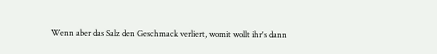Wenn aber das Salz den Geschmack verliert, womit wollt ihr's dann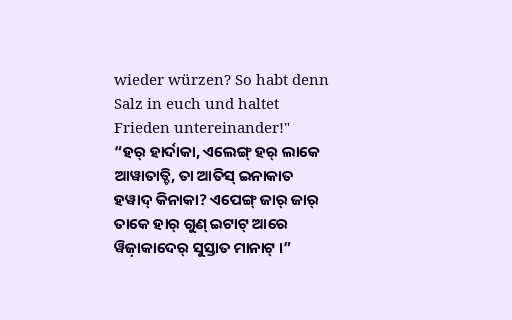wieder würzen? So habt denn Salz in euch und haltet Frieden untereinander!"
“ହର୍ ହାର୍ଦାକା, ଏଲେଙ୍ଗ୍ ହର୍ ଲାକେ ଆୱାତାତ୍ଚି, ତା ଆତିସ୍ ଇନାକାତ ହୱାଦ୍ କିନାକା? ଏପେଙ୍ଗ୍ ଜାର୍ ଜାର୍ ତାକେ ହାର୍ ଗୁଣ୍ ଇଟାଟ୍ ଆରେ ୱିଜ଼ାକାଦେର୍ ସୁସ୍ତାତ ମାନାଟ୍ ।”